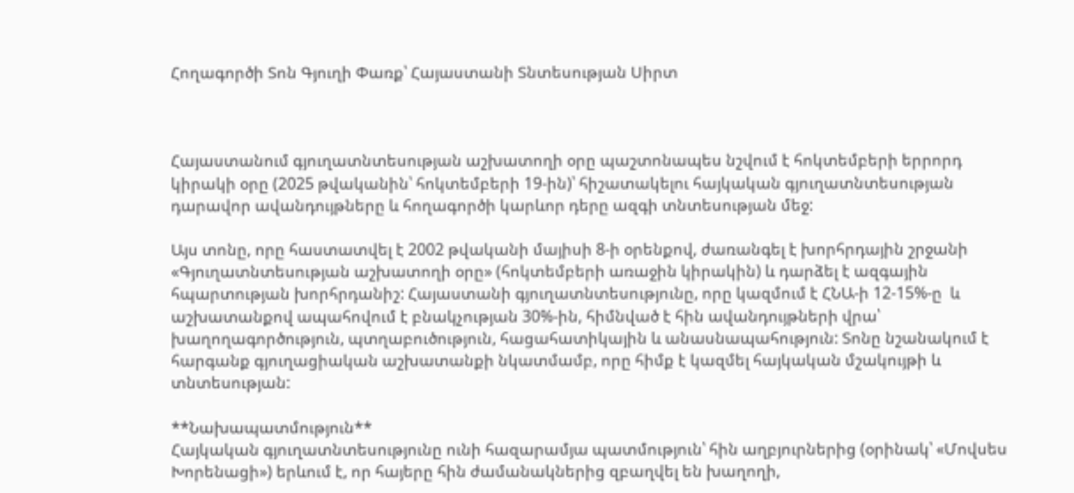Հողագործի Տոն Գյուղի Փառք՝ Հայաստանի Տնտեսության Սիրտ



Հայաստանում գյուղատնտեսության աշխատողի օրը պաշտոնապես նշվում է հոկտեմբերի երրորդ կիրակի օրը (2025 թվականին՝ հոկտեմբերի 19-ին)՝ հիշատակելու հայկական գյուղատնտեսության դարավոր ավանդույթները և հողագործի կարևոր դերը ազգի տնտեսության մեջ:

Այս տոնը, որը հաստատվել է 2002 թվականի մայիսի 8-ի օրենքով, ժառանգել է խորհրդային շրջանի «Գյուղատնտեսության աշխատողի օրը» (հոկտեմբերի առաջին կիրակին) և դարձել է ազգային հպարտության խորհրդանիշ: Հայաստանի գյուղատնտեսությունը, որը կազմում է ՀՆԱ-ի 12-15%-ը  և աշխատանքով ապահովում է բնակչության 30%-ին, հիմնված է հին ավանդույթների վրա՝ խաղողագործություն, պտղաբուծություն, հացահատիկային և անասնապահություն: Տոնը նշանակում է հարգանք գյուղացիական աշխատանքի նկատմամբ, որը հիմք է կազմել հայկական մշակույթի և տնտեսության:

**Նախապատմություն**
Հայկական գյուղատնտեսությունը ունի հազարամյա պատմություն՝ հին աղբյուրներից (օրինակ՝ «Մովսես Խորենացի») երևում է, որ հայերը հին ժամանակներից զբաղվել են խաղողի,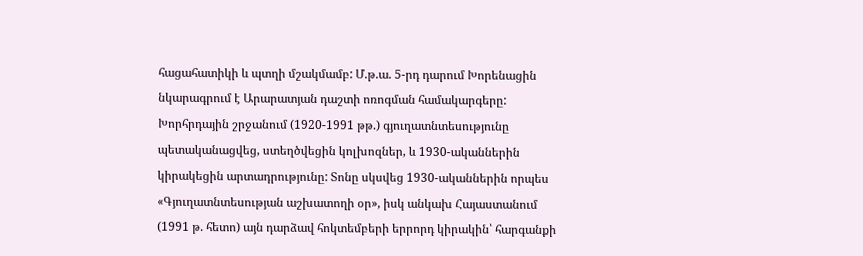հացահատիկի և պտղի մշակմամբ: Մ.թ.ա. 5-րդ դարում Խորենացին նկարագրում է Արարատյան դաշտի ոռոգման համակարգերը: Խորհրդային շրջանում (1920-1991 թթ.) գյուղատնտեսությունը պետականացվեց, ստեղծվեցին կոլխոզներ, և 1930-ականներին կիրակեցին արտադրությունը: Տոնը սկսվեց 1930-ականներին որպես «Գյուղատնտեսության աշխատողի օր», իսկ անկախ Հայաստանում (1991 թ. հետո) այն դարձավ հոկտեմբերի երրորդ կիրակին՝ հարգանքի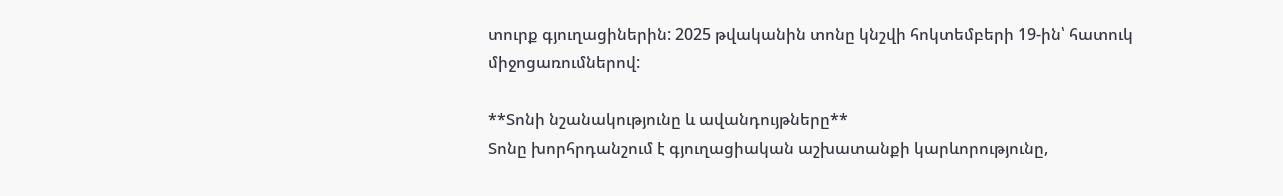տուրք գյուղացիներին: 2025 թվականին տոնը կնշվի հոկտեմբերի 19-ին՝ հատուկ միջոցառումներով:

**Տոնի նշանակությունը և ավանդույթները**
Տոնը խորհրդանշում է գյուղացիական աշխատանքի կարևորությունը,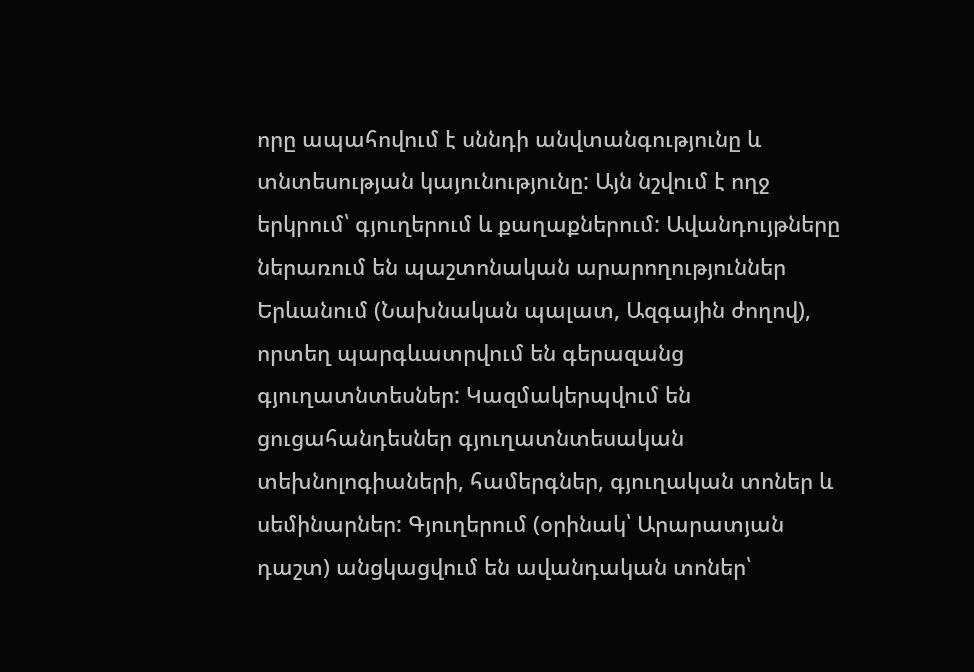որը ապահովում է սննդի անվտանգությունը և տնտեսության կայունությունը: Այն նշվում է ողջ երկրում՝ գյուղերում և քաղաքներում: Ավանդույթները ներառում են պաշտոնական արարողություններ Երևանում (Նախնական պալատ, Ազգային ժողով), որտեղ պարգևատրվում են գերազանց գյուղատնտեսներ: Կազմակերպվում են ցուցահանդեսներ գյուղատնտեսական տեխնոլոգիաների, համերգներ, գյուղական տոներ և սեմինարներ: Գյուղերում (օրինակ՝ Արարատյան դաշտ) անցկացվում են ավանդական տոներ՝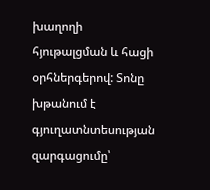խաղողի հյութալցման և հացի օրհներգերով: Տոնը խթանում է գյուղատնտեսության զարգացումը՝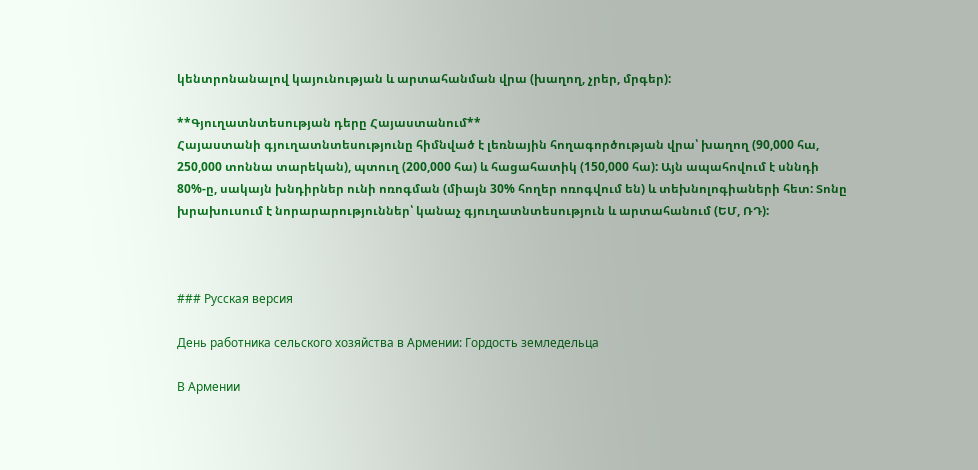կենտրոնանալով կայունության և արտահանման վրա (խաղող, չրեր, մրգեր):

**Գյուղատնտեսության դերը Հայաստանում**
Հայաստանի գյուղատնտեսությունը հիմնված է լեռնային հողագործության վրա՝ խաղող (90,000 հա, 250,000 տոննա տարեկան), պտուղ (200,000 հա) և հացահատիկ (150,000 հա): Այն ապահովում է սննդի 80%-ը, սակայն խնդիրներ ունի ոռոգման (միայն 30% հողեր ոռոգվում են) և տեխնոլոգիաների հետ: Տոնը խրախուսում է նորարարություններ՝ կանաչ գյուղատնտեսություն և արտահանում (ԵՄ, ՌԴ):



### Русская версия

День работника сельского хозяйства в Армении: Гордость земледельца

В Армении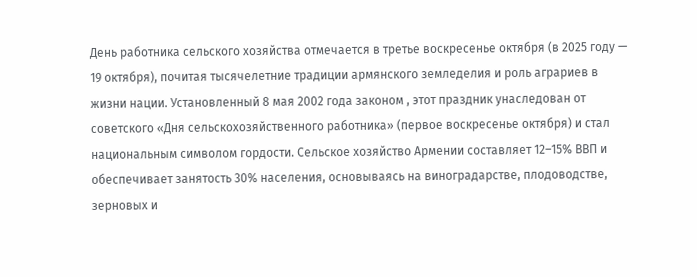День работника сельского хозяйства отмечается в третье воскресенье октября (в 2025 году — 19 октября), почитая тысячелетние традиции армянского земледелия и роль аграриев в жизни нации. Установленный 8 мая 2002 года законом , этот праздник унаследован от советского «Дня сельскохозяйственного работника» (первое воскресенье октября) и стал национальным символом гордости. Сельское хозяйство Армении составляет 12–15% ВВП и обеспечивает занятость 30% населения, основываясь на виноградарстве, плодоводстве, зерновых и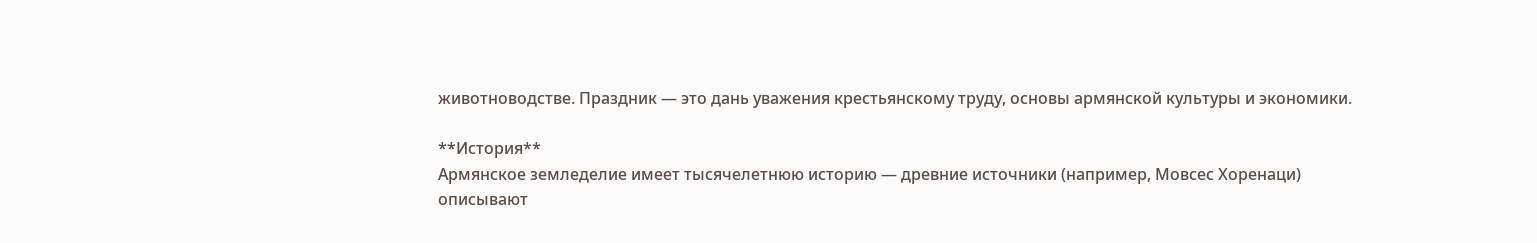животноводстве. Праздник — это дань уважения крестьянскому труду, основы армянской культуры и экономики.

**История**
Армянское земледелие имеет тысячелетнюю историю — древние источники (например, Мовсес Хоренаци) описывают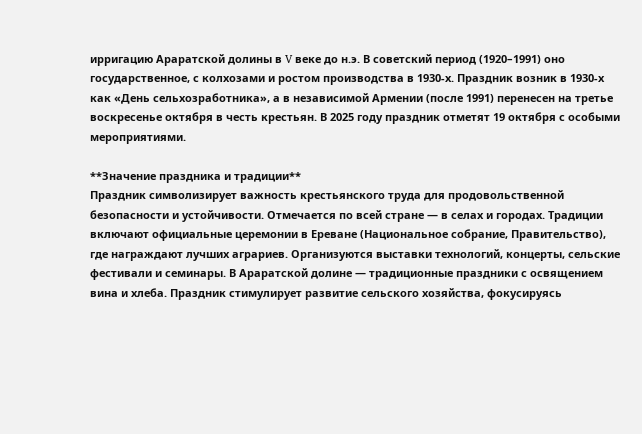ирригацию Араратской долины в V веке до н.э. В советский период (1920–1991) оно государственное, с колхозами и ростом производства в 1930-х. Праздник возник в 1930-х как «День сельхозработника», а в независимой Армении (после 1991) перенесен на третье воскресенье октября в честь крестьян. В 2025 году праздник отметят 19 октября с особыми мероприятиями.

**Значение праздника и традиции**
Праздник символизирует важность крестьянского труда для продовольственной безопасности и устойчивости. Отмечается по всей стране — в селах и городах. Традиции включают официальные церемонии в Ереване (Национальное собрание, Правительство), где награждают лучших аграриев. Организуются выставки технологий, концерты, сельские фестивали и семинары. В Араратской долине — традиционные праздники с освящением вина и хлеба. Праздник стимулирует развитие сельского хозяйства, фокусируясь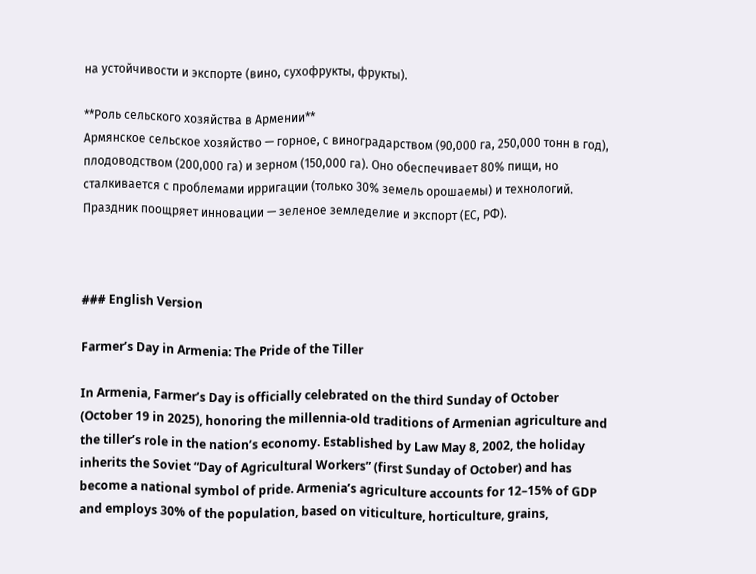на устойчивости и экспорте (вино, сухофрукты, фрукты).

**Роль сельского хозяйства в Армении**
Армянское сельское хозяйство — горное, с виноградарством (90,000 га, 250,000 тонн в год), плодоводством (200,000 га) и зерном (150,000 га). Оно обеспечивает 80% пищи, но сталкивается с проблемами ирригации (только 30% земель орошаемы) и технологий. Праздник поощряет инновации — зеленое земледелие и экспорт (ЕС, РФ).



### English Version

Farmer’s Day in Armenia: The Pride of the Tiller

In Armenia, Farmer’s Day is officially celebrated on the third Sunday of October (October 19 in 2025), honoring the millennia-old traditions of Armenian agriculture and the tiller’s role in the nation’s economy. Established by Law May 8, 2002, the holiday inherits the Soviet “Day of Agricultural Workers” (first Sunday of October) and has become a national symbol of pride. Armenia’s agriculture accounts for 12–15% of GDP  and employs 30% of the population, based on viticulture, horticulture, grains,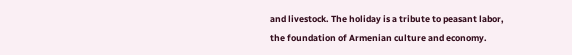and livestock. The holiday is a tribute to peasant labor, the foundation of Armenian culture and economy.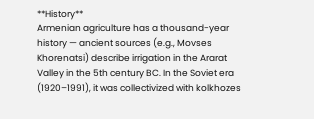**History**
Armenian agriculture has a thousand-year history — ancient sources (e.g., Movses Khorenatsi) describe irrigation in the Ararat Valley in the 5th century BC. In the Soviet era (1920–1991), it was collectivized with kolkhozes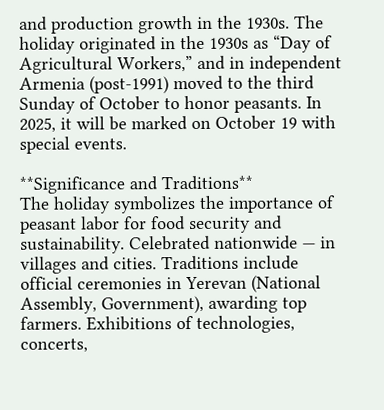and production growth in the 1930s. The holiday originated in the 1930s as “Day of Agricultural Workers,” and in independent Armenia (post-1991) moved to the third Sunday of October to honor peasants. In 2025, it will be marked on October 19 with special events.

**Significance and Traditions**
The holiday symbolizes the importance of peasant labor for food security and sustainability. Celebrated nationwide — in villages and cities. Traditions include official ceremonies in Yerevan (National Assembly, Government), awarding top farmers. Exhibitions of technologies, concerts,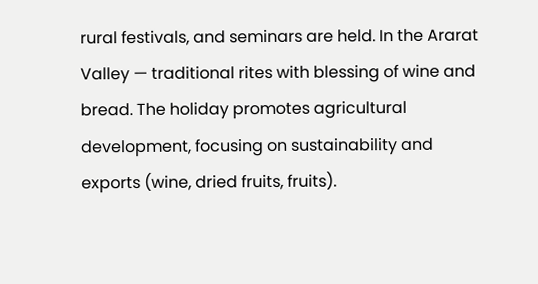rural festivals, and seminars are held. In the Ararat Valley — traditional rites with blessing of wine and bread. The holiday promotes agricultural development, focusing on sustainability and exports (wine, dried fruits, fruits).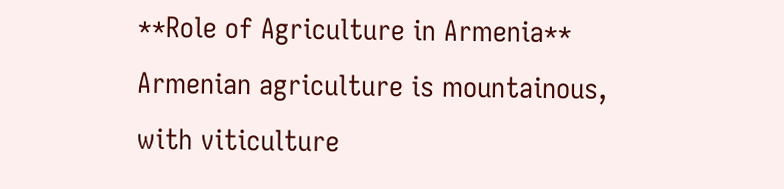**Role of Agriculture in Armenia**
Armenian agriculture is mountainous, with viticulture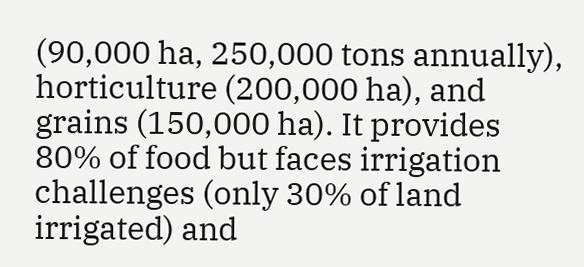(90,000 ha, 250,000 tons annually), horticulture (200,000 ha), and grains (150,000 ha). It provides 80% of food but faces irrigation challenges (only 30% of land irrigated) and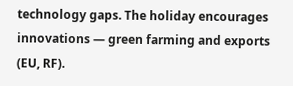technology gaps. The holiday encourages innovations — green farming and exports (EU, RF).